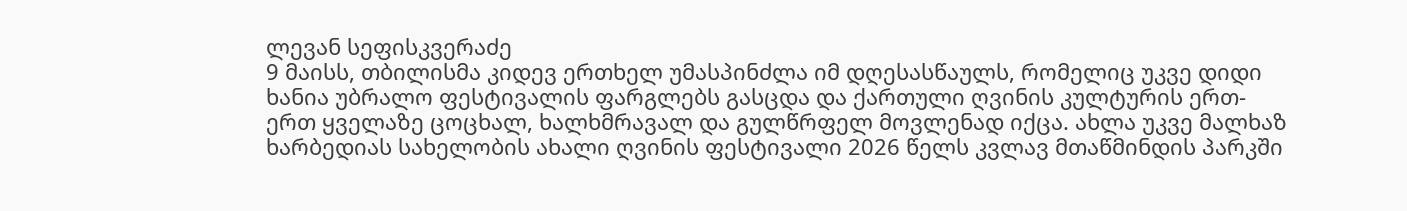ლევან სეფისკვერაძე
9 მაისს, თბილისმა კიდევ ერთხელ უმასპინძლა იმ დღესასწაულს, რომელიც უკვე დიდი ხანია უბრალო ფესტივალის ფარგლებს გასცდა და ქართული ღვინის კულტურის ერთ-ერთ ყველაზე ცოცხალ, ხალხმრავალ და გულწრფელ მოვლენად იქცა. ახლა უკვე მალხაზ ხარბედიას სახელობის ახალი ღვინის ფესტივალი 2026 წელს კვლავ მთაწმინდის პარკში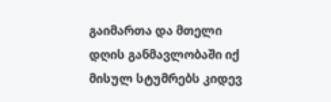გაიმართა და მთელი დღის განმავლობაში იქ მისულ სტუმრებს კიდევ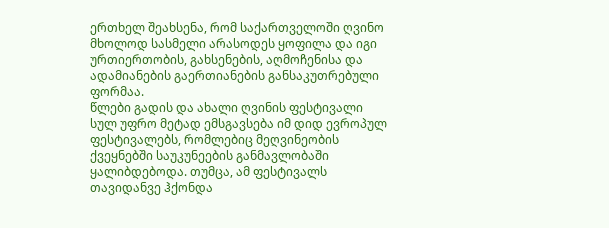ერთხელ შეახსენა, რომ საქართველოში ღვინო მხოლოდ სასმელი არასოდეს ყოფილა და იგი ურთიერთობის, გახსენების, აღმოჩენისა და ადამიანების გაერთიანების განსაკუთრებული ფორმაა.
წლები გადის და ახალი ღვინის ფესტივალი სულ უფრო მეტად ემსგავსება იმ დიდ ევროპულ ფესტივალებს, რომლებიც მეღვინეობის ქვეყნებში საუკუნეების განმავლობაში ყალიბდებოდა. თუმცა, ამ ფესტივალს თავიდანვე ჰქონდა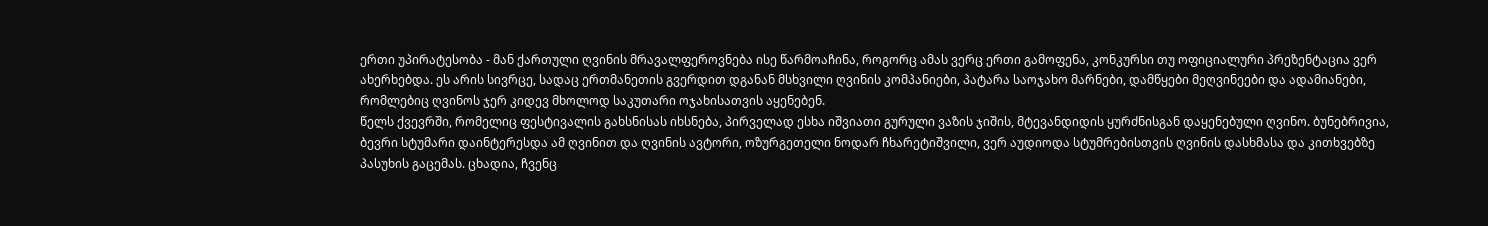ერთი უპირატესობა - მან ქართული ღვინის მრავალფეროვნება ისე წარმოაჩინა, როგორც ამას ვერც ერთი გამოფენა, კონკურსი თუ ოფიციალური პრეზენტაცია ვერ ახერხებდა. ეს არის სივრცე, სადაც ერთმანეთის გვერდით დგანან მსხვილი ღვინის კომპანიები, პატარა საოჯახო მარნები, დამწყები მეღვინეები და ადამიანები, რომლებიც ღვინოს ჯერ კიდევ მხოლოდ საკუთარი ოჯახისათვის აყენებენ.
წელს ქვევრში, რომელიც ფესტივალის გახსნისას იხსნება, პირველად ესხა იშვიათი გურული ვაზის ჯიშის, მტევანდიდის ყურძნისგან დაყენებული ღვინო. ბუნებრივია, ბევრი სტუმარი დაინტერესდა ამ ღვინით და ღვინის ავტორი, ოზურგეთელი ნოდარ ჩხარეტიშვილი, ვერ აუდიოდა სტუმრებისთვის ღვინის დასხმასა და კითხვებზე პასუხის გაცემას. ცხადია, ჩვენც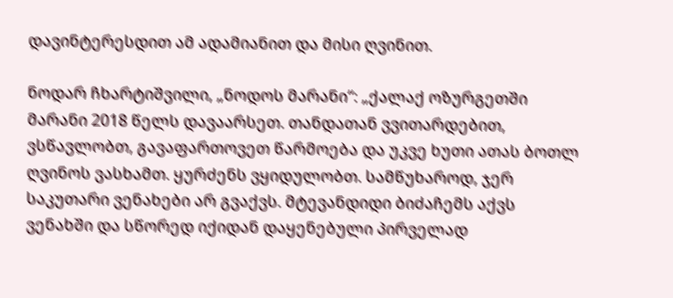დავინტერესდით ამ ადამიანით და მისი ღვინით.

ნოდარ ჩხარტიშვილი, „ნოდოს მარანი“: „ქალაქ ოზურგეთში მარანი 2018 წელს დავაარსეთ. თანდათან ვვითარდებით, ვსწავლობთ, გავაფართოვეთ წარმოება და უკვე ხუთი ათას ბოთლ ღვინოს ვასხამთ. ყურძენს ვყიდულობთ. სამწუხაროდ, ჯერ საკუთარი ვენახები არ გვაქვს. მტევანდიდი ბიძაჩემს აქვს ვენახში და სწორედ იქიდან დაყენებული პირველად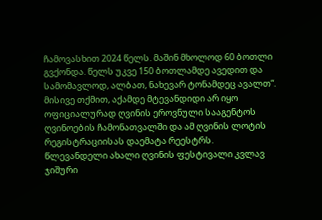ჩამოვასხით 2024 წელს. მაშინ მხოლოდ 60 ბოთლი გვქონდა. წელს უკვე 150 ბოთლამდე ავედით და სამომავლოდ, ალბათ, ნახევარ ტონამდეც ავალთ“.
მისივე თქმით, აქამდე მტევანდიდი არ იყო ოფიციალურად ღვინის ეროვნული სააგენტოს ღვინოების ჩამონათვალში და ამ ღვინის ლოტის რეგისტრაციისას დაემატა რეესტრს.
წლევანდელი ახალი ღვინის ფესტივალი კვლავ ჯიშური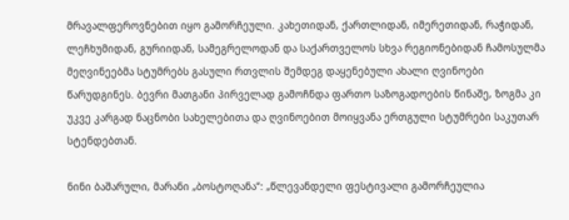მრავალფეროვნებით იყო გამორჩეული. კახეთიდან, ქართლიდან, იმერეთიდან, რაჭიდან, ლეჩხუმიდან, გურიიდან, სამეგრელოდან და საქართველოს სხვა რეგიონებიდან ჩამოსულმა მეღვინეებმა სტუმრებს გასული რთვლის შემდეგ დაყენებული ახალი ღვინოები წარუდგინეს. ბევრი მათგანი პირველად გამოჩნდა ფართო საზოგადოების წინაშე, ზოგმა კი უკვე კარგად ნაცნობი სახელებითა და ღვინოებით მოიყვანა ერთგული სტუმრები საკუთარ სტენდებთან.

ნინი ბაშარული, მარანი „ბოსტოღანა“: „წლევანდელი ფესტივალი გამორჩეულია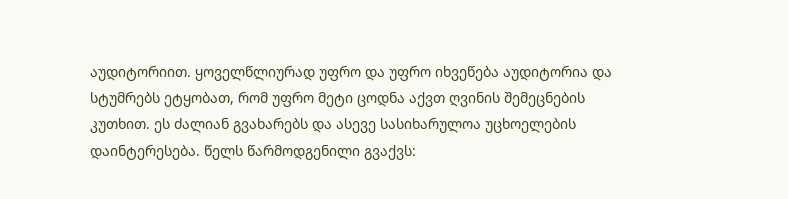აუდიტორიით. ყოველწლიურად უფრო და უფრო იხვეწება აუდიტორია და სტუმრებს ეტყობათ, რომ უფრო მეტი ცოდნა აქვთ ღვინის შემეცნების კუთხით. ეს ძალიან გვახარებს და ასევე სასიხარულოა უცხოელების დაინტერესება. წელს წარმოდგენილი გვაქვს: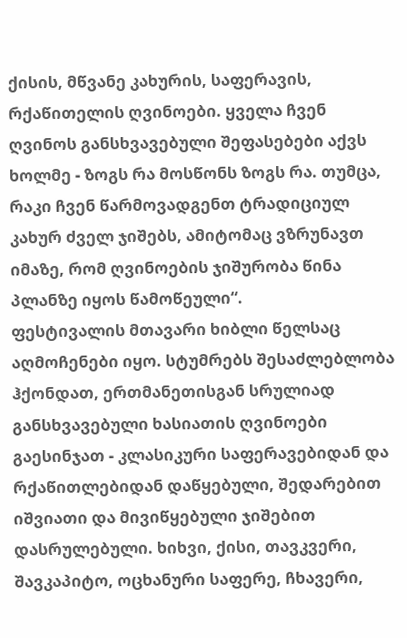ქისის, მწვანე კახურის, საფერავის, რქაწითელის ღვინოები. ყველა ჩვენ ღვინოს განსხვავებული შეფასებები აქვს ხოლმე - ზოგს რა მოსწონს ზოგს რა. თუმცა, რაკი ჩვენ წარმოვადგენთ ტრადიციულ კახურ ძველ ჯიშებს, ამიტომაც ვზრუნავთ იმაზე, რომ ღვინოების ჯიშურობა წინა პლანზე იყოს წამოწეული“.
ფესტივალის მთავარი ხიბლი წელსაც აღმოჩენები იყო. სტუმრებს შესაძლებლობა ჰქონდათ, ერთმანეთისგან სრულიად განსხვავებული ხასიათის ღვინოები გაესინჯათ - კლასიკური საფერავებიდან და რქაწითლებიდან დაწყებული, შედარებით იშვიათი და მივიწყებული ჯიშებით დასრულებული. ხიხვი, ქისი, თავკვერი, შავკაპიტო, ოცხანური საფერე, ჩხავერი,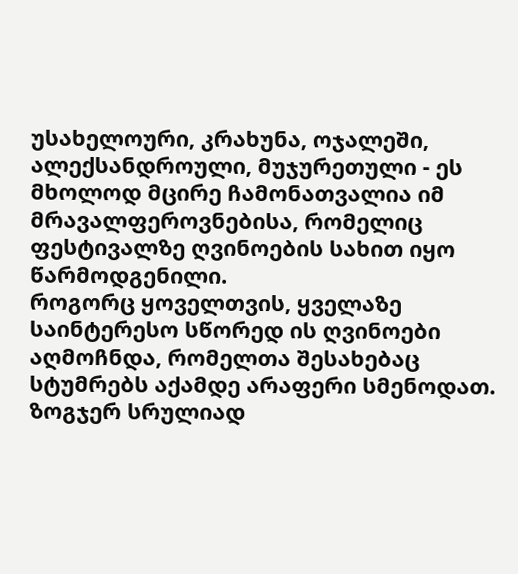უსახელოური, კრახუნა, ოჯალეში, ალექსანდროული, მუჯურეთული - ეს მხოლოდ მცირე ჩამონათვალია იმ მრავალფეროვნებისა, რომელიც ფესტივალზე ღვინოების სახით იყო წარმოდგენილი.
როგორც ყოველთვის, ყველაზე საინტერესო სწორედ ის ღვინოები აღმოჩნდა, რომელთა შესახებაც სტუმრებს აქამდე არაფერი სმენოდათ. ზოგჯერ სრულიად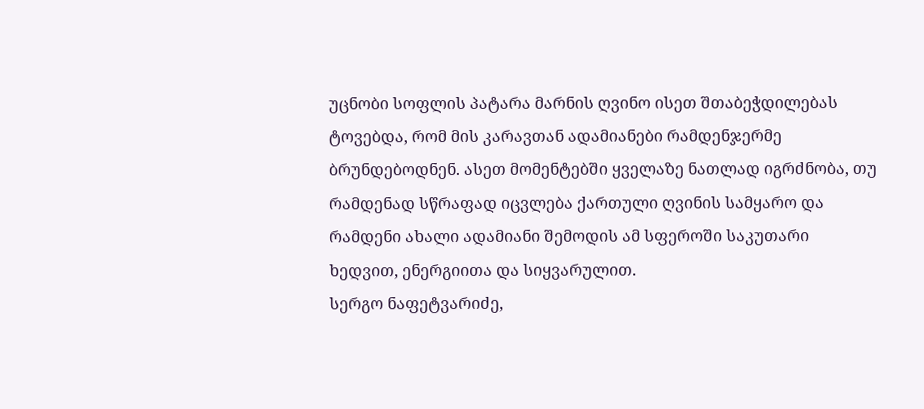უცნობი სოფლის პატარა მარნის ღვინო ისეთ შთაბეჭდილებას ტოვებდა, რომ მის კარავთან ადამიანები რამდენჯერმე ბრუნდებოდნენ. ასეთ მომენტებში ყველაზე ნათლად იგრძნობა, თუ რამდენად სწრაფად იცვლება ქართული ღვინის სამყარო და რამდენი ახალი ადამიანი შემოდის ამ სფეროში საკუთარი ხედვით, ენერგიითა და სიყვარულით.
სერგო ნაფეტვარიძე,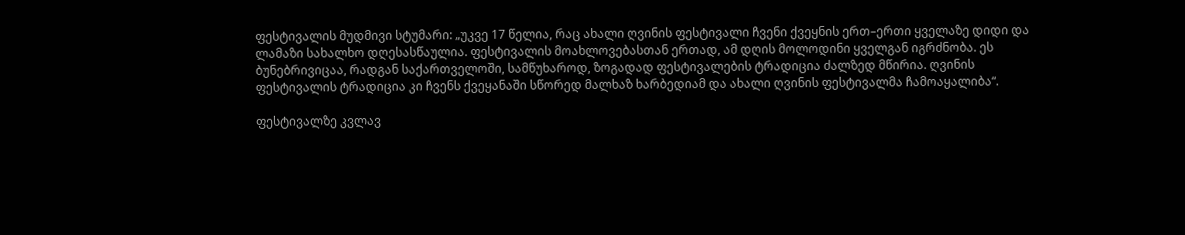ფესტივალის მუდმივი სტუმარი: „უკვე 17 წელია, რაც ახალი ღვინის ფესტივალი ჩვენი ქვეყნის ერთ–ერთი ყველაზე დიდი და ლამაზი სახალხო დღესასწაულია. ფესტივალის მოახლოვებასთან ერთად, ამ დღის მოლოდინი ყველგან იგრძნობა. ეს ბუნებრივიცაა, რადგან საქართველოში, სამწუხაროდ, ზოგადად ფესტივალების ტრადიცია ძალზედ მწირია. ღვინის ფესტივალის ტრადიცია კი ჩვენს ქვეყანაში სწორედ მალხაზ ხარბედიამ და ახალი ღვინის ფესტივალმა ჩამოაყალიბა“.

ფესტივალზე კვლავ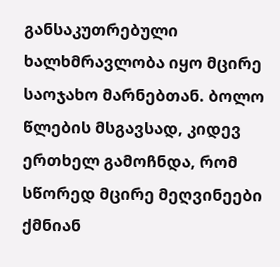განსაკუთრებული ხალხმრავლობა იყო მცირე საოჯახო მარნებთან. ბოლო წლების მსგავსად, კიდევ ერთხელ გამოჩნდა, რომ სწორედ მცირე მეღვინეები ქმნიან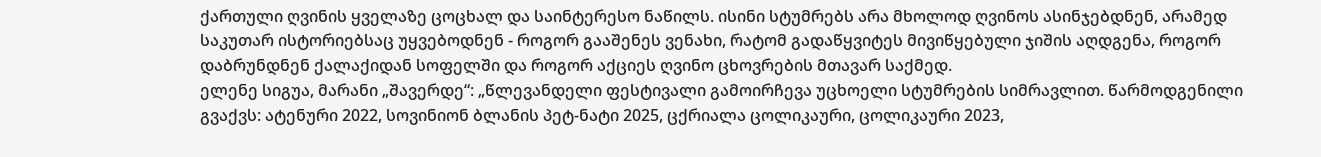ქართული ღვინის ყველაზე ცოცხალ და საინტერესო ნაწილს. ისინი სტუმრებს არა მხოლოდ ღვინოს ასინჯებდნენ, არამედ საკუთარ ისტორიებსაც უყვებოდნენ - როგორ გააშენეს ვენახი, რატომ გადაწყვიტეს მივიწყებული ჯიშის აღდგენა, როგორ დაბრუნდნენ ქალაქიდან სოფელში და როგორ აქციეს ღვინო ცხოვრების მთავარ საქმედ.
ელენე სიგუა, მარანი „შავერდე“: „წლევანდელი ფესტივალი გამოირჩევა უცხოელი სტუმრების სიმრავლით. წარმოდგენილი გვაქვს: ატენური 2022, სოვინიონ ბლანის პეტ-ნატი 2025, ცქრიალა ცოლიკაური, ცოლიკაური 2023,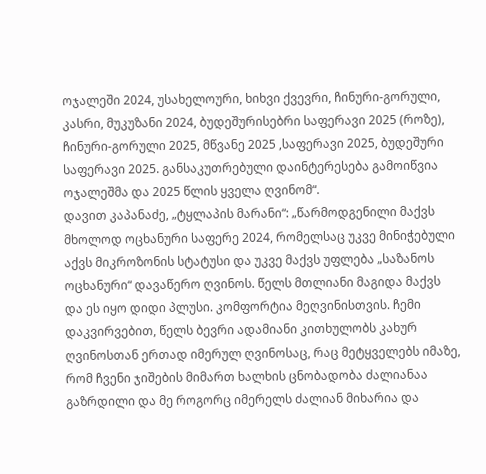ოჯალეში 2024, უსახელოური, ხიხვი ქვევრი, ჩინური-გორული, კასრი, მუკუზანი 2024, ბუდეშურისებრი საფერავი 2025 (როზე), ჩინური-გორული 2025, მწვანე 2025 ,საფერავი 2025, ბუდეშური საფერავი 2025. განსაკუთრებული დაინტერესება გამოიწვია ოჯალეშმა და 2025 წლის ყველა ღვინომ“.
დავით კაპანაძე, „ტყლაპის მარანი“: „წარმოდგენილი მაქვს მხოლოდ ოცხანური საფერე 2024, რომელსაც უკვე მინიჭებული აქვს მიკროზონის სტატუსი და უკვე მაქვს უფლება „საზანოს ოცხანური“ დავაწერო ღვინოს. წელს მთლიანი მაგიდა მაქვს და ეს იყო დიდი პლუსი. კომფორტია მეღვინისთვის. ჩემი დაკვირვებით, წელს ბევრი ადამიანი კითხულობს კახურ ღვინოსთან ერთად იმერულ ღვინოსაც, რაც მეტყველებს იმაზე, რომ ჩვენი ჯიშების მიმართ ხალხის ცნობადობა ძალიანაა გაზრდილი და მე როგორც იმერელს ძალიან მიხარია და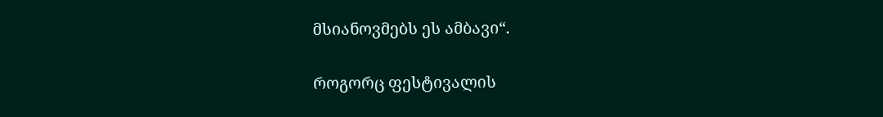მსიანოვმებს ეს ამბავი“.

როგორც ფესტივალის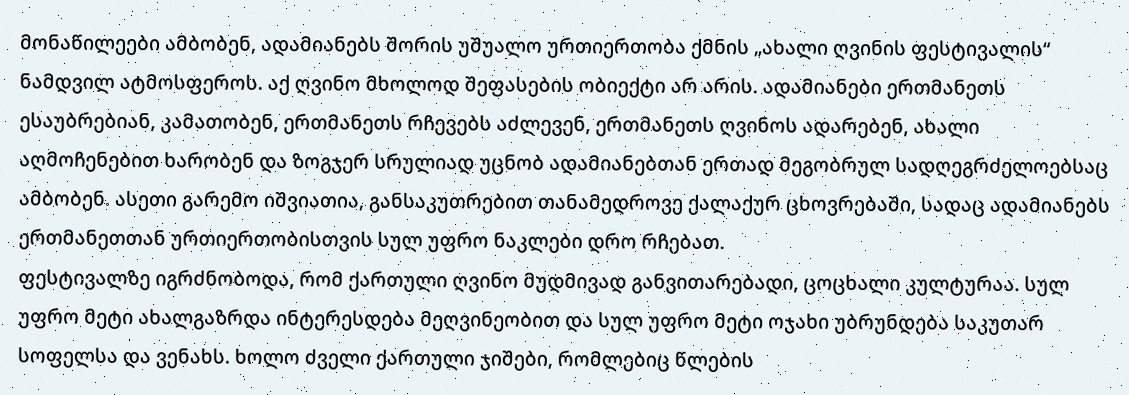მონაწილეები ამბობენ, ადამიანებს შორის უშუალო ურთიერთობა ქმნის „ახალი ღვინის ფესტივალის“ ნამდვილ ატმოსფეროს. აქ ღვინო მხოლოდ შეფასების ობიექტი არ არის. ადამიანები ერთმანეთს ესაუბრებიან, კამათობენ, ერთმანეთს რჩევებს აძლევენ, ერთმანეთს ღვინოს ადარებენ, ახალი აღმოჩენებით ხარობენ და ზოგჯერ სრულიად უცნობ ადამიანებთან ერთად მეგობრულ სადღეგრძელოებსაც ამბობენ. ასეთი გარემო იშვიათია, განსაკუთრებით თანამედროვე ქალაქურ ცხოვრებაში, სადაც ადამიანებს ერთმანეთთან ურთიერთობისთვის სულ უფრო ნაკლები დრო რჩებათ.
ფესტივალზე იგრძნობოდა, რომ ქართული ღვინო მუდმივად განვითარებადი, ცოცხალი კულტურაა. სულ უფრო მეტი ახალგაზრდა ინტერესდება მეღვინეობით და სულ უფრო მეტი ოჯახი უბრუნდება საკუთარ სოფელსა და ვენახს. ხოლო ძველი ქართული ჯიშები, რომლებიც წლების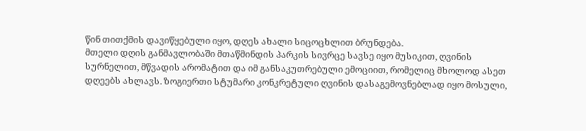წინ თითქმის დავიწყებული იყო, დღეს ახალი სიცოცხლით ბრუნდება.
მთელი დღის განმავლობაში მთაწმინდის პარკის სივრცე სავსე იყო მუსიკით, ღვინის სურნელით, მწვადის არომატით და იმ განსაკუთრებული ემოციით, რომელიც მხოლოდ ასეთ დღეებს ახლავს. ზოგიერთი სტუმარი კონკრეტული ღვინის დასაგემოვნებლად იყო მოსული,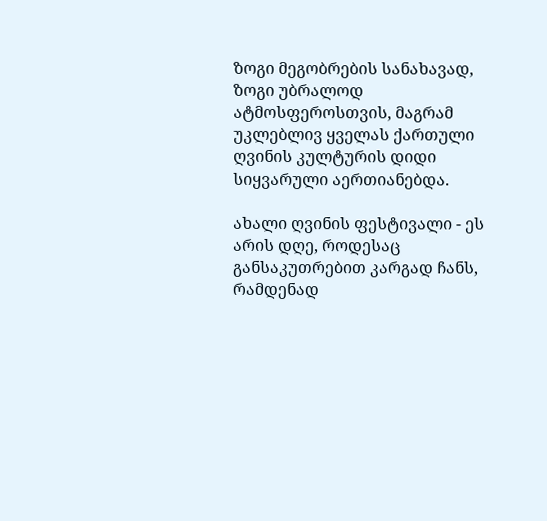ზოგი მეგობრების სანახავად, ზოგი უბრალოდ ატმოსფეროსთვის, მაგრამ უკლებლივ ყველას ქართული ღვინის კულტურის დიდი სიყვარული აერთიანებდა.

ახალი ღვინის ფესტივალი - ეს არის დღე, როდესაც განსაკუთრებით კარგად ჩანს, რამდენად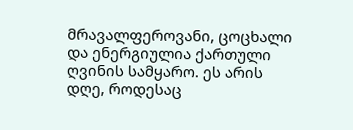მრავალფეროვანი, ცოცხალი და ენერგიულია ქართული ღვინის სამყარო. ეს არის დღე, როდესაც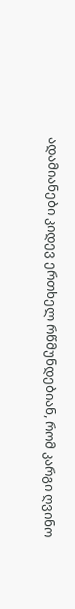ადამიანები კიდევ ერთხელ რწმუნდებიან, რომ კარგი ღვინო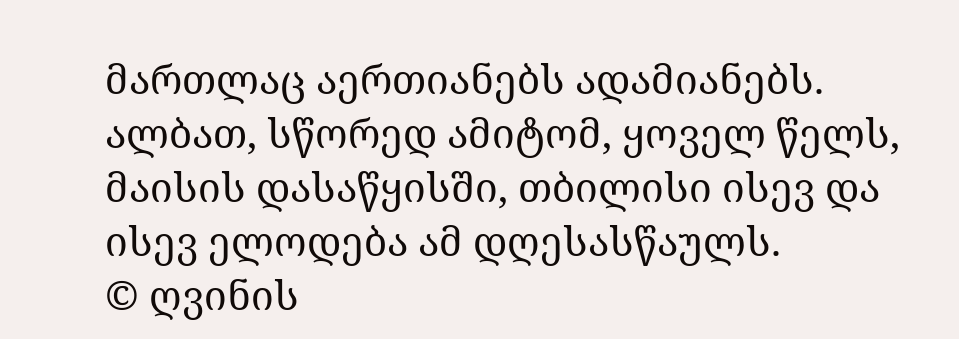მართლაც აერთიანებს ადამიანებს. ალბათ, სწორედ ამიტომ, ყოველ წელს, მაისის დასაწყისში, თბილისი ისევ და ისევ ელოდება ამ დღესასწაულს.
© ღვინის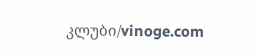კლუბი/vinoge.com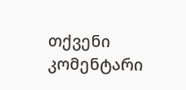თქვენი კომენტარი